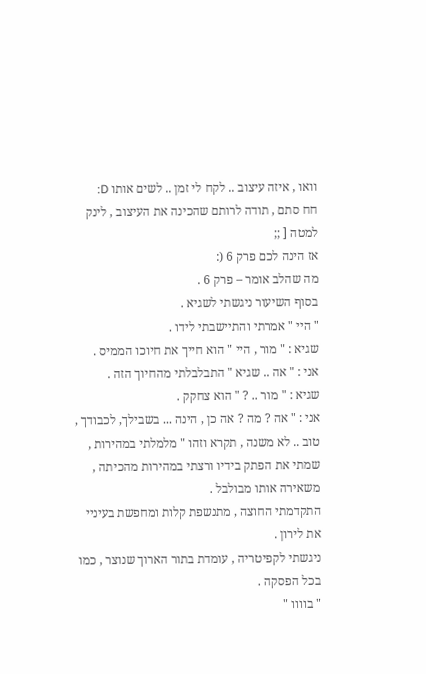וואו , איזה עיצוב .. לקח לי זמן .. לשים אותו D:
חח סתם , תודה לרותם שהכינה את העיצוב , לינק למטה [ ;;
אז הינה לכם פרק 6 (:
מה שהלב אומר – פרק 6 .
בסוף השיעור ניגשתי לשגיא .
" היי " אמרתי והתיישבתי לידו .
שגיא : " מור , היי " הוא חייך את חיוכו הממיס .
אני : " אה .. שגיא " התבלבלתי מהחיוך הזה .
שגיא : " מור .. ? " הוא צחקק .
אני : " אה ? מה ? אה כן , הינה ... בשבילך, לכבודך , טוב .. לא משנה , תקרא וזהו " מלמלתי במהירות , שמתי את הפתק בידיו ורצתי במהירות מהכיתה , משאירה אותו מבולבל .
התקדמתי החוצה , מתנשפת קלות ומחפשת בעיניי את לירון .
ניגשתי לקפיטריה , עומדת בתור הארוך שנוצר , כמו בכל הפסקה .
" בוווו "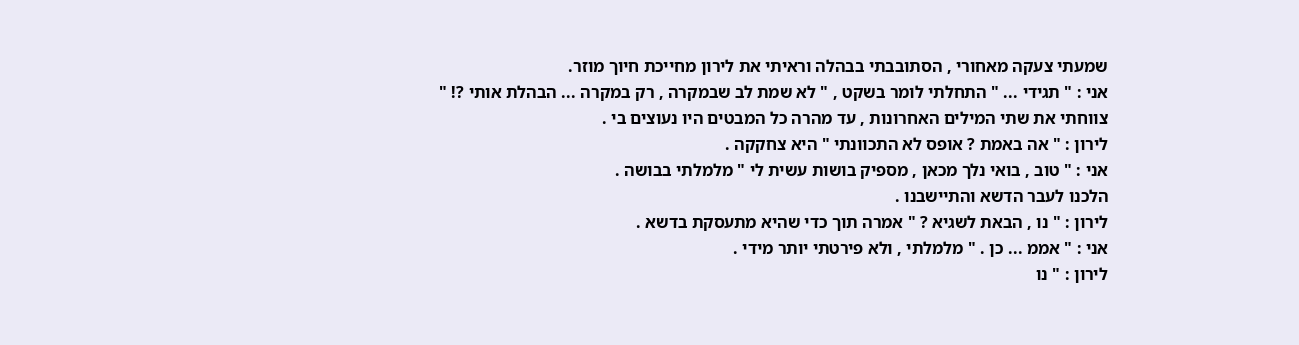שמעתי צעקה מאחורי , הסתובבתי בבהלה וראיתי את לירון מחייכת חיוך מוזר.
אני : " תגידי ... " התחלתי לומר בשקט , " לא שמת לב שבמקרה , רק במקרה ... הבהלת אותי ?! " צווחתי את שתי המילים האחרונות , עד מהרה כל המבטים היו נעוצים בי .
לירון : " אה באמת ? אופס לא התכוונתי " היא צחקקה .
אני : " טוב , בואי נלך מכאן , מספיק בושות עשית לי " מלמלתי בבושה .
הלכנו לעבר הדשא והתיישבנו .
לירון : " נו , הבאת לשגיא ? " אמרה תוך כדי שהיא מתעסקת בדשא .
אני : " אממ ... כן . " מלמלתי , ולא פירטתי יותר מידי .
לירון : " נו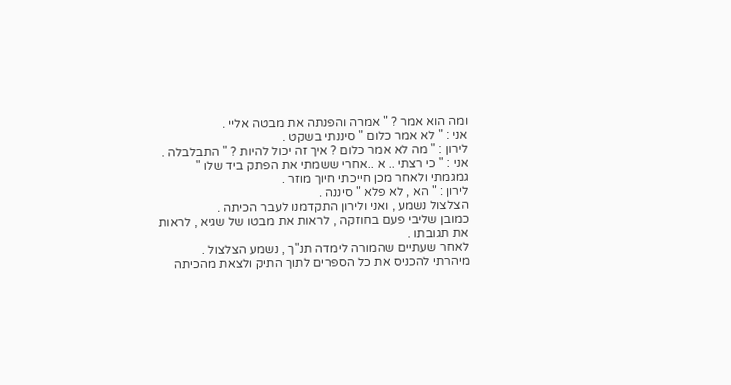ומה הוא אמר ? " אמרה והפנתה את מבטה אליי .
אני : " לא אמר כלום " סיננתי בשקט .
לירון : " מה לא אמר כלום ? איך זה יכול להיות ? " התבלבלה .
אני : " כי רצתי .. א ..אחרי ששמתי את הפתק ביד שלו " גמגמתי ולאחר מכן חייכתי חיוך מוזר .
לירון : " הא , לא פלא " סיננה .
הצלצול נשמע , ואני ולירון התקדמנו לעבר הכיתה .
כמובן שליבי פעם בחוזקה , לראות את מבטו של שגיא , לראות את תגובתו .
לאחר שעתיים שהמורה לימדה תנ"ך , נשמע הצלצול .
מיהרתי להכניס את כל הספרים לתוך התיק ולצאת מהכיתה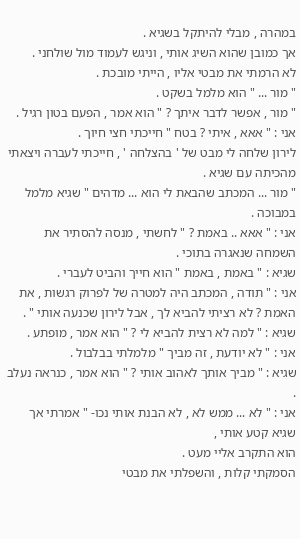במהרה , מבלי להיתקל בשגיא .
אך כמובן שהוא השיג אותי , וניגש לעמוד מול שולחני .
לא הרמתי את מבטי אליו , הייתי מובכת .
" מור ... " הוא מלמל בשקט .
" מור , אפשר לדבר איתך ? " הוא אמר , הפעם בטון רגיל .
אני : " אאא , איתי ? בטח " חייכתי חצי חיוך .
לירון שלחה לי מבט של ' בהצלחה ' , חייכתי לעברה ויצאתי מהכיתה עם שגיא .
" מור ... המכתב שהבאת לי הוא ... מדהים " שגיא מלמל במבוכה .
אני : " אאא .. באמת ? " לחשתי , מנסה להסתיר את השמחה שנאגרה בתוכי .
שגיא : " באמת , באמת " הוא חייך והביט לעברי .
אני : " תודה , המכתב היה למטרה של לפרוק רגשות , את האמת ? לא רציתי להביא לך , אבל לירון שכנעה אותי " .
שגיא : " למה לא רצית להביא לי ? " הוא אמר , מופתע .
אני : " לא יודעת , זה מביך " מלמלתי בבלבול .
שגיא : " מביך אותך לאהוב אותי ? " הוא אמר , כנראה נעלב .
אני : " לא ... ממש לא , לא הבנת אותי נכו- " אמרתי אך שגיא קטע אותי ,
הוא התקרב אליי מעט .
הסמקתי קלות , והשפלתי את מבטי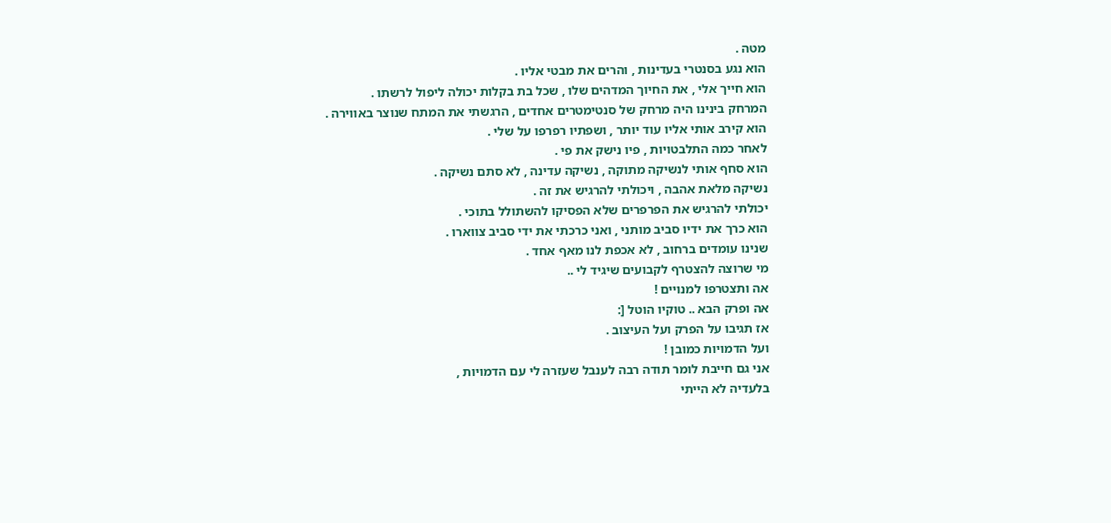מטה .
הוא נגע בסנטרי בעדינות , והרים את מבטי אליו .
הוא חייך אלי , את החיוך המדהים שלו , שכל בת בקלות יכולה ליפול לרשתו .
המרחק בינינו היה מרחק של סנטימטרים אחדים , הרגשתי את המתח שנוצר באווירה .
הוא קירב אותי אליו עוד יותר , ושפתיו רפרפו על שלי .
לאחר כמה התלבטויות , פיו נישק את פי .
הוא סחף אותי לנשיקה מתוקה , נשיקה עדינה , לא סתם נשיקה .
נשיקה מלאת אהבה , ויכולתי להרגיש את זה .
יכולתי להרגיש את הפרפרים שלא הפסיקו להשתולל בתוכי .
הוא כרך את ידיו סביב מותני , ואני כרכתי את ידי סביב צווארו .
שנינו עומדים ברחוב , לא אכפת לנו מאף אחד .
מי שרוצה להצטרף לקבועים שיגיד לי ..
אה ותצטרפו למנויים !
אה ופרק הבא .. טוקיו הוטל [:
אז תגיבו על הפרק ועל העיצוב .
ועל הדמויות כמובן !
אני גם חייבת לומר תודה רבה לענבל שעזרה לי עם הדמויות ,
בלעדיה לא הייתי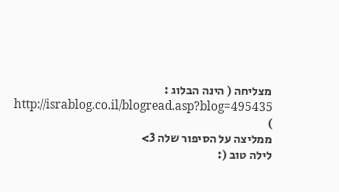מצליחה ( הינה הבלוג : http://israblog.co.il/blogread.asp?blog=495435 )
ממליצה על הסיפור שלה 3>
לילה טוב (: